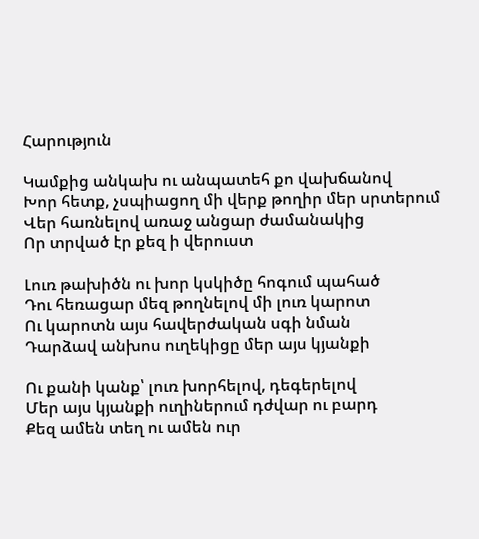Հարություն

Կամքից անկախ ու անպատեհ քո վախճանով
Խոր հետք, չսպիացող մի վերք թողիր մեր սրտերում
Վեր հառնելով առաջ անցար ժամանակից
Որ տրված էր քեզ ի վերուստ

Լուռ թախիծն ու խոր կսկիծը հոգում պահած
Դու հեռացար մեզ թողնելով մի լուռ կարոտ
Ու կարոտն այս հավերժական սգի նման
Դարձավ անխոս ուղեկիցը մեր այս կյանքի

Ու քանի կանք՝ լուռ խորհելով, դեգերելով
Մեր այս կյանքի ուղիներում դժվար ու բարդ
Քեզ ամեն տեղ ու ամեն ուր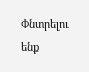Փնտրելու ենք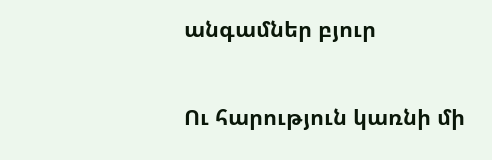անգամներ բյուր

Ու հարություն կառնի մի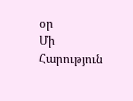օր
Մի Հարություն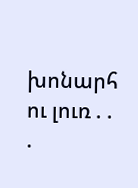խոնարհ ու լուռ . . .